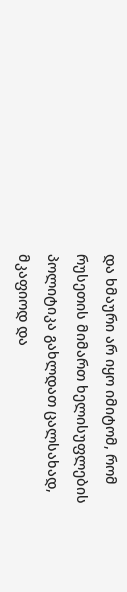და ხმაური არ იყო იმიტომ, რომ რუსეთის მიმართ ხელისუფლების პოლიტიკა გახლდათ ცალსახად, მკაფიოდ და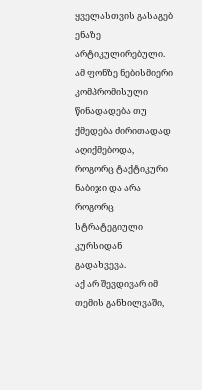ყველასთვის გასაგებ ენაზე არტიკულირებული. ამ ფონზე ნებისმიერი კომპრომისული წინადადება თუ ქმედება ძირითადად აღიქმებოდა, როგორც ტაქტიკური ნაბიჯი და არა როგორც სტრატეგიული კურსიდან გადახვევა.
აქ არ შევდივარ იმ თემის განხილვაში,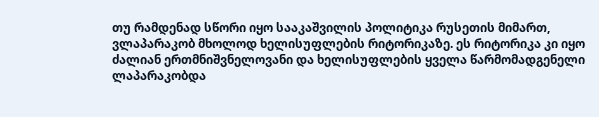თუ რამდენად სწორი იყო სააკაშვილის პოლიტიკა რუსეთის მიმართ, ვლაპარაკობ მხოლოდ ხელისუფლების რიტორიკაზე. ეს რიტორიკა კი იყო ძალიან ერთმნიშვნელოვანი და ხელისუფლების ყველა წარმომადგენელი ლაპარაკობდა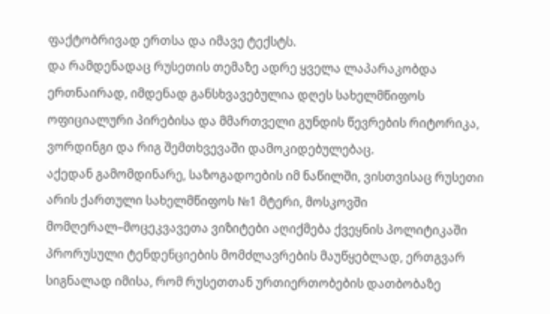ფაქტობრივად ერთსა და იმავე ტექსტს.
და რამდენადაც რუსეთის თემაზე ადრე ყველა ლაპარაკობდა ერთნაირად, იმდენად განსხვავებულია დღეს სახელმწიფოს ოფიციალური პირებისა და მმართველი გუნდის წევრების რიტორიკა, ვორდინგი და რიგ შემთხვევაში დამოკიდებულებაც.
აქედან გამომდინარე, საზოგადოების იმ ნაწილში, ვისთვისაც რუსეთი არის ქართული სახელმწიფოს №1 მტერი, მოსკოვში მომღერალ–მოცეკვავეთა ვიზიტები აღიქმება ქვეყნის პოლიტიკაში პრორუსული ტენდენციების მომძლავრების მაუწყებლად, ერთგვარ სიგნალად იმისა, რომ რუსეთთან ურთიერთობების დათბობაზე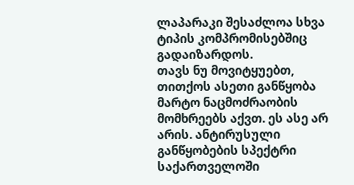ლაპარაკი შესაძლოა სხვა ტიპის კომპრომისებშიც გადაიზარდოს.
თავს ნუ მოვიტყუებთ, თითქოს ასეთი განწყობა მარტო ნაცმოძრაობის მომხრეებს აქვთ. ეს ასე არ არის. ანტირუსული განწყობების სპექტრი საქართველოში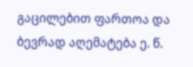გაცილებით ფართოა და ბევრად აღემატება ე. წ.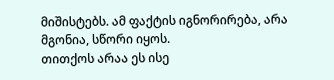მიშისტებს. ამ ფაქტის იგნორირება, არა მგონია, სწორი იყოს.
თითქოს არაა ეს ისე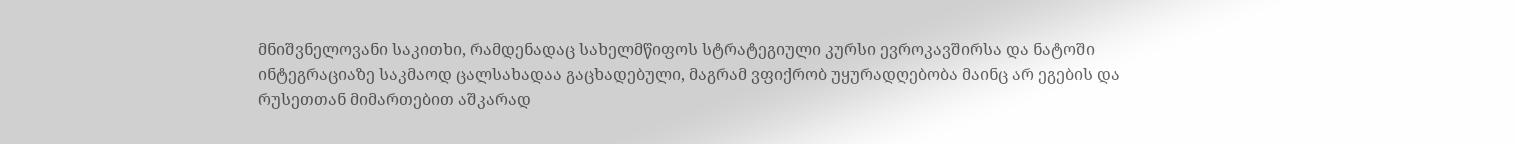მნიშვნელოვანი საკითხი, რამდენადაც სახელმწიფოს სტრატეგიული კურსი ევროკავშირსა და ნატოში ინტეგრაციაზე საკმაოდ ცალსახადაა გაცხადებული, მაგრამ ვფიქრობ უყურადღებობა მაინც არ ეგების და რუსეთთან მიმართებით აშკარად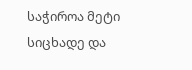საჭიროა მეტი სიცხადე და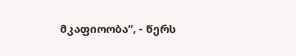მკაფიოობა“, - წერს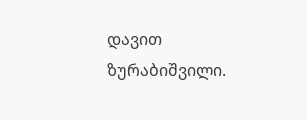დავით ზურაბიშვილი.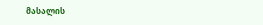მასალის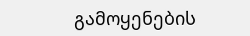გამოყენების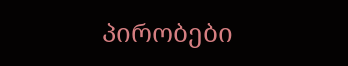პირობები